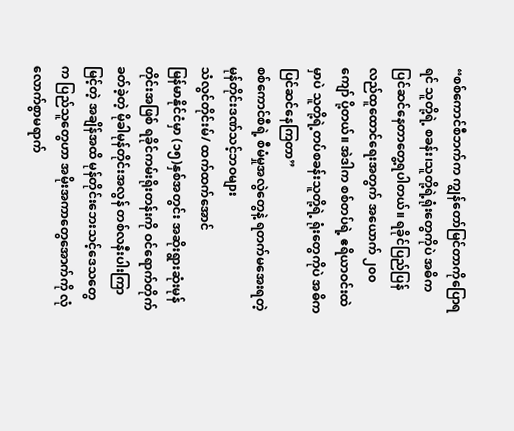“စစ်ကောင်စီဘက်က ကျွန်တော်မြင်တာကိုပြောရရင် သူတို့ရဲ့ စခန်း၊သူတို့ရဲ့ရုံးတွေကိုပဲ အဓိက ပြင်ဆင်နေတာတွေ့ရပါတယ်။ ရခိုင်ပြည်ပြန်လည်ထူထောင်ရေးအတွက် အယောက် ၂၀၀ ကျော် ပို့တယ်။ အဲဒါက စစ်တပ်ရဲ့ ဧရိယာဝင်းထဲမှာပဲ သူတို့ရဲ့တပ်စခန်းသူတို့ရဲ့ ရုံးတွေကိုပဲ အဓိက ပြင်ဆင်နေကြတာ”
စစ်ကောင်စီရဲ့ စီမံမှုအလွဲတွေနဲ့ ရတက်မအေးရတဲ့ မုန်တိုင်းဒဏ်သင့်ဘဝများ
သံလွင်တိုင်းမ်/ ထက်ထက်အောင်
မြန်မာနိုင်ငံမှာ (၁၅)နှစ်အတွင်း အဆိုးရွားဆုံးမုန်တိုင်းအဖြစ် ရခိုင်ကမ်းရိုးတန်းကို ဝင်ရောက်တိုက်ခတ်ခဲ့တဲ့ မိုခါမုန်တိုင်းအလွန် တစ်လနီးပါးကြာမြင့်တဲ့ အချိန်အထိ မုန်တိုင်းဘေးသင့်ဒေသတွေက ပြည်သူတွေဟာ အမိုးအကာတွေအောက်ကို လုံလောက်စွာမရာက်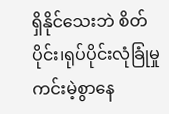ရှိနိုင်သေးဘဲ စိတ်ပိုင်း၊ရုပ်ပိုင်းလုံခြုံမှုကင်းမဲ့စွာနေ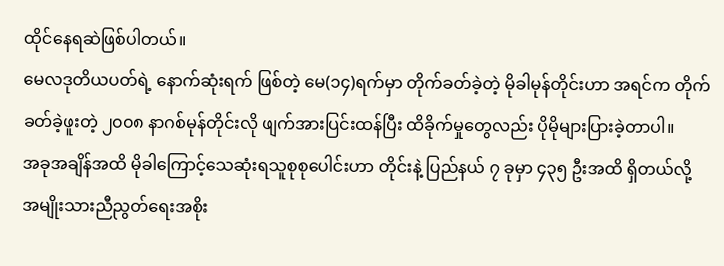ထိုင်နေရဆဲဖြစ်ပါတယ်။
မေလဒုတိယပတ်ရဲ့ နောက်ဆုံးရက် ဖြစ်တဲ့ မေ(၁၄)ရက်မှာ တိုက်ခတ်ခဲ့တဲ့ မိုခါမုန်တိုင်းဟာ အရင်က တိုက်ခတ်ခဲ့ဖူးတဲ့ ၂၀၀၈ နာဂစ်မုန်တိုင်းလို ဖျက်အားပြင်းထန်ပြီး ထိခိုက်မှုတွေလည်း ပိုမိုများပြားခဲ့တာပါ။
အခုအချိန်အထိ မိုခါကြောင့်သေဆုံးရသူစုစုပေါင်းဟာ တိုင်းနဲ့ ပြည်နယ် ၇ ခုမှာ ၄၃၅ ဦးအထိ ရှိတယ်လို့ အမျိုးသားညီညွတ်ရေးအစိုး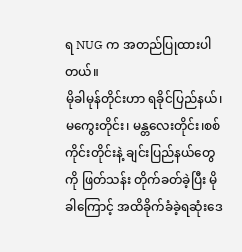ရ NUG က အတည်ပြုထားပါတယ်။
မိုခါမုန်တိုင်းဟာ ရခိုင်ပြည်နယ်၊ မကွေးတိုင်း၊ မန္တလေးတိုင်း၊စစ်ကိုင်းတိုင်းနဲ့ ချင်းပြည်နယ်တွေကို ဖြတ်သန်း တိုက်ခတ်ခဲ့ပြီး မိုခါကြောင့် အထိခိုက်ခံခဲ့ရဆုံးဒေ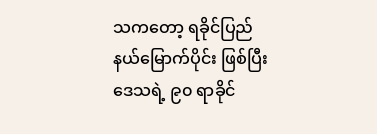သကတော့ ရခိုင်ပြည်နယ်မြောက်ပိုင်း ဖြစ်ပြီး ဒေသရဲ့ ၉၀ ရာခိုင်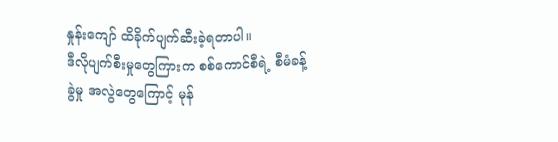နှုန်းကျော် ထိခိုက်ပျက်ဆီးခဲ့ရတာပါ။
ဒီလိုပျက်စီးမှုတွေကြားက စစ်ကောင်စီရဲ့ စီမံခန့်ခွဲမှု အလွဲတွေကြောင့် မုန်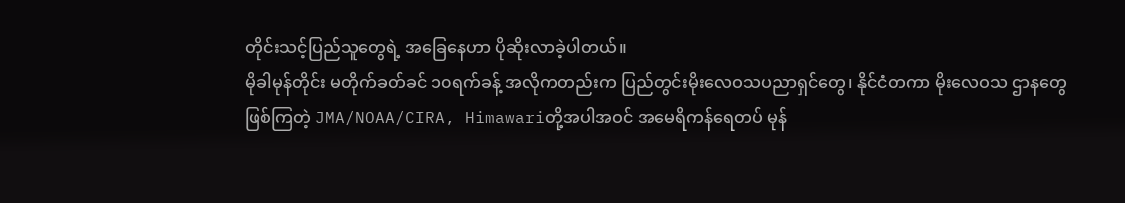တိုင်းသင့်ပြည်သူတွေရဲ့ အခြေနေဟာ ပိုဆိုးလာခဲ့ပါတယ်။
မိုခါမုန်တိုင်း မတိုက်ခတ်ခင် ၁၀ရက်ခန့် အလိုကတည်းက ပြည်တွင်းမိုးလေဝသပညာရှင်တွေ၊ နိုင်ငံတကာ မိုးလေဝသ ဌာနတွေဖြစ်ကြတဲ့ JMA/NOAA/CIRA, Himawariတို့အပါအဝင် အမေရိကန်ရေတပ် မုန်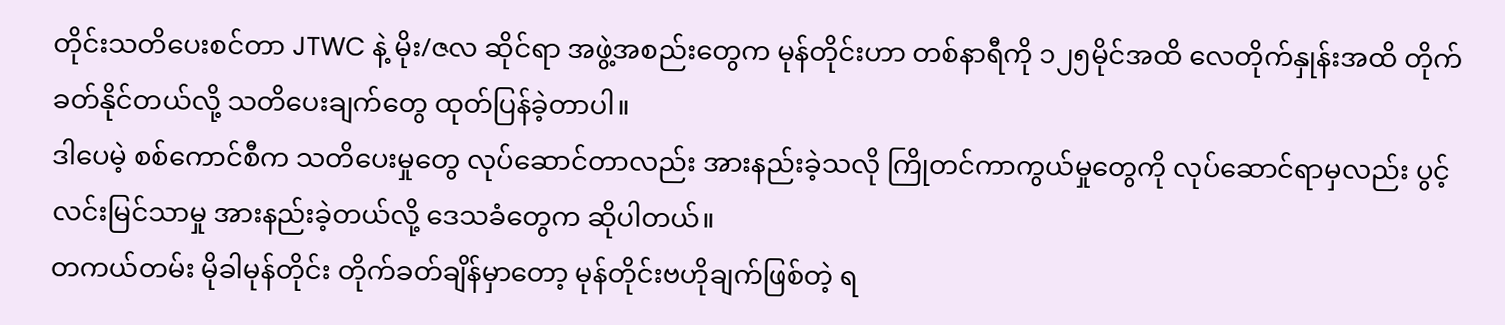တိုင်းသတိပေးစင်တာ JTWC နဲ့ မိုး/ဇလ ဆိုင်ရာ အဖွဲ့အစည်းတွေက မုန်တိုင်းဟာ တစ်နာရီကို ၁၂၅မိုင်အထိ လေတိုက်နှုန်းအထိ တိုက်ခတ်နိုင်တယ်လို့ သတိပေးချက်တွေ ထုတ်ပြန်ခဲ့တာပါ။
ဒါပေမဲ့ စစ်ကောင်စီက သတိပေးမှုတွေ လုပ်ဆောင်တာလည်း အားနည်းခဲ့သလို ကြိုတင်ကာကွယ်မှုတွေကို လုပ်ဆောင်ရာမှလည်း ပွင့်လင်းမြင်သာမှု အားနည်းခဲ့တယ်လို့ ဒေသခံတွေက ဆိုပါတယ်။
တကယ်တမ်း မိုခါမုန်တိုင်း တိုက်ခတ်ချိန်မှာတော့ မုန်တိုင်းဗဟိုချက်ဖြစ်တဲ့ ရ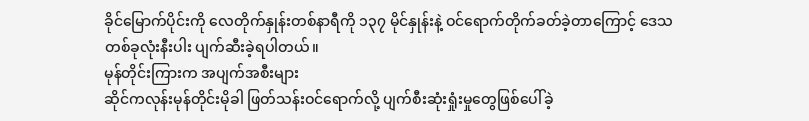ခိုင်မြောက်ပိုင်းကို လေတိုက်နှုန်းတစ်နာရီကို ၁၃၇ မိုင်နှုန်းနဲ့ ဝင်ရောက်တိုက်ခတ်ခဲ့တာကြောင့် ဒေသတစ်ခုလုံးနီးပါး ပျက်ဆီးခဲ့ရပါတယ်။
မုန်တိုင်းကြားက အပျက်အစီးများ
ဆိုင်ကလုန်းမုန်တိုင်းမိုခါ ဖြတ်သန်းဝင်ရောက်လို့ ပျက်စီးဆုံးရှုံးမှုတွေဖြစ်ပေါ်ခဲ့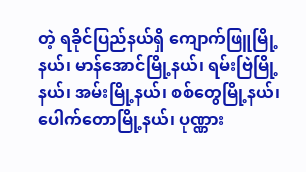တဲ့ ရခိုင်ပြည်နယ်ရှိ ကျောက်ဖြူမြို့နယ်၊ မာန်အောင်မြို့နယ်၊ ရမ်းဗြဲမြို့နယ်၊ အမ်းမြို့နယ်၊ စစ်တွေမြို့နယ်၊ ပေါက်တောမြို့နယ်၊ ပုဏ္ဏား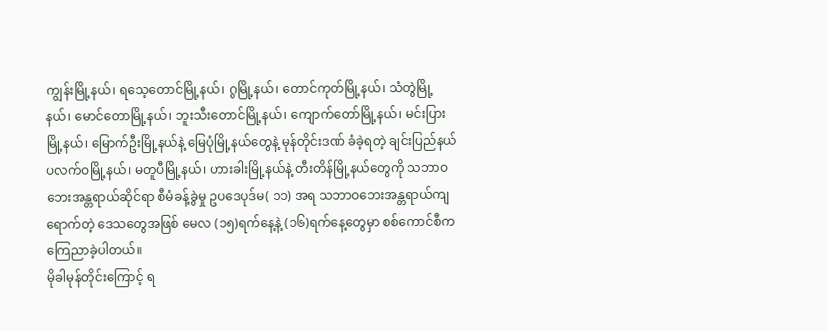ကျွန်းမြို့နယ်၊ ရသေ့တောင်မြို့နယ်၊ ဂွမြို့နယ်၊ တောင်ကုတ်မြို့နယ်၊ သံတွဲမြို့နယ်၊ မောင်တောမြို့နယ်၊ ဘူးသီးတောင်မြို့နယ်၊ ကျောက်တော်မြို့နယ်၊ မင်းပြားမြို့နယ်၊ မြောက်ဦးမြို့နယ်နဲ့ မြေပုံမြို့နယ်တွေနဲ့ မုန်တိုင်းဒဏ် ခံခဲ့ရတဲ့ ချင်းပြည်နယ် ပလက်ဝမြို့နယ်၊ မတူပီမြို့နယ်၊ ဟားခါးမြို့နယ်နဲ့ တီးတိန်မြို့နယ်တွေကို သဘာဝဘေးအန္တရာယ်ဆိုင်ရာ စီမံခန့်ခွဲမှု ဥပဒေပုဒ်မ( ၁၁) အရ သဘာဝဘေးအန္တရာယ်ကျရောက်တဲ့ ဒေသတွေအဖြစ် မေလ (၁၅)ရက်နေ့နဲ့ (၁၆)ရက်နေ့တွေမှာ စစ်ကောင်စီက ကြေညာခဲ့ပါတယ်။
မိုခါမုန်တိုင်းကြောင့် ရ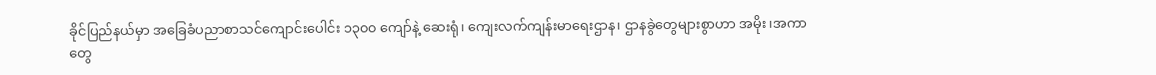ခိုင်ပြည်နယ်မှာ အခြေခံပညာစာသင်ကျောင်းပေါင်း ၁၃၀၀ ကျော်နဲ့ ဆေးရုံ၊ ကျေးလက်ကျန်းမာရေးဌာန၊ ဌာနခွဲတွေများစွာဟာ အမိုး၊အကာတွေ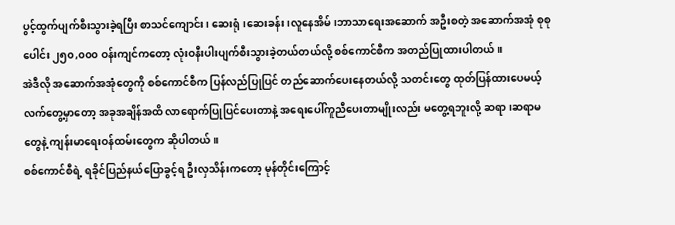ပွင့်ထွက်ပျက်စီးသွားခဲ့ရပြီး စာသင်ကျောင်း၊ ဆေးရုံ၊ဆေးခန်း၊လူနေအိမ်၊ဘာသာရေးအဆောက် အဦးစတဲ့ အဆောက်အအုံ စုစုပေါင်း ၂၅၀,၀၀၀ ဝန်းကျင်ကတော့ လုံးဝနီးပါးပျက်စီးသွားခဲ့တယ်တယ်လို့ စစ်ကောင်စီက အတည်ပြုထားပါတယ်။
အဲဒီလို အဆောက်အအုံတွေကို စစ်ကောင်စီက ပြန်လည်ပြုပြင် တည်ဆောက်ပေးနေတယ်လို့ သတင်းတွေ ထုတ်ပြန်ထားပေမယ့် လက်တွေ့မှာတော့ အခုအချိန်အထိ လာရောက်ပြုပြင်ပေးတာနဲ့ အရေးပေါ်ကူညီပေးတာမျိုးလည်း မတွေ့ရဘူးလို့ ဆရာ၊ဆရာမတွေနဲ့ ကျန်းမာရေးဝန်ထမ်းတွေက ဆိုပါတယ်။
စစ်ကောင်စီရဲ့ ရခိုင်ပြည်နယ်ပြောခွင့်ရ ဦးလှသိန်းကတော့ မုန်တိုင်းကြောင့်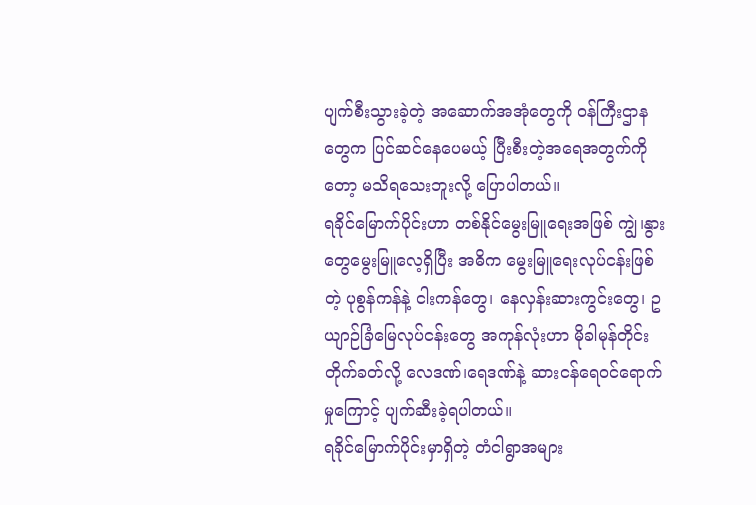ပျက်စီးသွားခဲ့တဲ့ အဆောက်အအုံတွေကို ဝန်ကြီးဌာနတွေက ပြင်ဆင်နေပေမယ့် ပြီးစီးတဲ့အရေအတွက်ကိုတော့ မသိရသေးဘူးလို့ ပြောပါတယ်။
ရခိုင်မြောက်ပိုင်းဟာ တစ်နိုင်မွေးမြူရေးအဖြစ် ကျွဲ၊နွားတွေမွေးမြူလေ့ရှိပြီး အဓိက မွေးမြူရေးလုပ်ငန်းဖြစ်တဲ့ ပုစွန်ကန်နဲ့ ငါးကန်တွေ၊ နေလှန်းဆားကွင်းတွေ၊ ဥယျာဉ်ခြံမြေလုပ်ငန်းတွေ အကုန်လုံးဟာ မိုခါမုန်တိုင်းတိုက်ခတ်လို့ လေဒဏ်၊ရေဒဏ်နဲ့ ဆားငန်ရေဝင်ရောက်မှုကြောင့် ပျက်ဆီးခဲ့ရပါတယ်။
ရခိုင်မြောက်ပိုင်းမှာရှိတဲ့ တံငါရွာအများ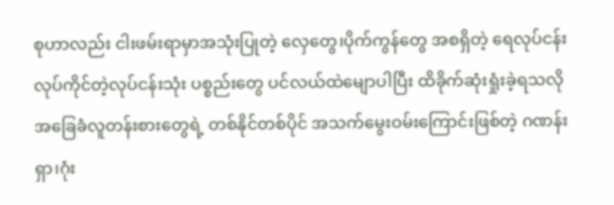စုဟာလည်း ငါးဖမ်းရာမှာအသုံးပြုတဲ့ လှေတွေ၊ပိုက်ကွန်တွေ အစရှိတဲ့ ရေလုပ်ငန်းလုပ်ကိုင်တဲ့လုပ်ငန်းသုံး ပစ္စည်းတွေ ပင်လယ်ထဲမျောပါပြီး ထိခိုက်ဆုံးရှုံးခဲ့ရသလို အခြေခံလူတန်းစားတွေရဲ့ တစ်နိုင်တစ်ပိုင် အသက်မွေးဝမ်းကြောင်းဖြစ်တဲ့ ဂဏန်းရှာ၊ဂုံး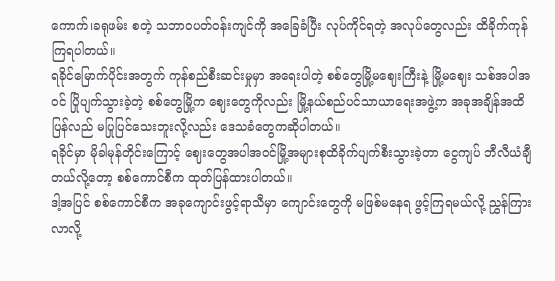ကောက်၊ခရုဖမ်း စတဲ့ သဘာဝပတ်ဝန်းကျင်ကို အခြေခံပြီး လုပ်ကိုင်ရတဲ့ အလုပ်တွေလည်း ထိခိုက်ကုန်ကြရပါတယ်။
ရခိုင်မြောက်ပိုင်းအတွက် ကုန်စည်စီးဆင်းမှုမှာ အရေးပါတဲ့ စစ်တွေမြို့မဈေးကြီးနဲ့ မြို့မဈေး သစ်အပါအဝင် ပြိုပျက်သွားခဲ့တဲ့ စစ်တွေမြို့က ဈေးတွေကိုလည်း မြို့နယ်စည်ပင်သာယာရေးအဖွဲ့က အခုအချိန်အထိ ပြန်လည် မပြုပြင်သေးဘူးလို့လည်း ဒေသခံတွေကဆိုပါတယ်။
ရခိုင်မှာ မိုခါမုန်တိုင်းကြောင့် ဈေးတွေအပါအဝင်မြို့အများစုထိခိုက်ပျက်စီးသွားခဲ့တာ ငွေကျပ် ဘီလီယံချီတယ်လို့တော့ စစ်ကောင်စီက ထုတ်ပြန်ထားပါတယ်။
ဒါ့အပြင် စစ်ကောင်စီက အခုကျောင်းဖွင့်ရာသီမှာ ကျောင်းတွေကို မဖြစ်မနေရ ဖွင့်ကြရမယ်လို့ ညွှန်ကြားလာလို့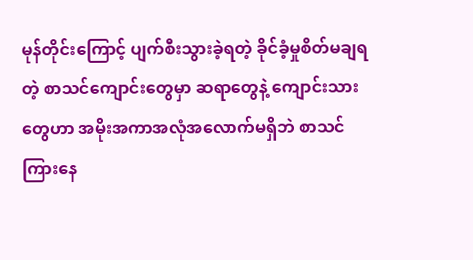မုန်တိုင်းကြောင့် ပျက်စီးသွားခဲ့ရတဲ့ ခိုင်ခံ့မှုစိတ်မချရတဲ့ စာသင်ကျောင်းတွေမှာ ဆရာတွေနဲ့ ကျောင်းသားတွေဟာ အမိုးအကာအလုံအလောက်မရှိဘဲ စာသင်ကြားနေ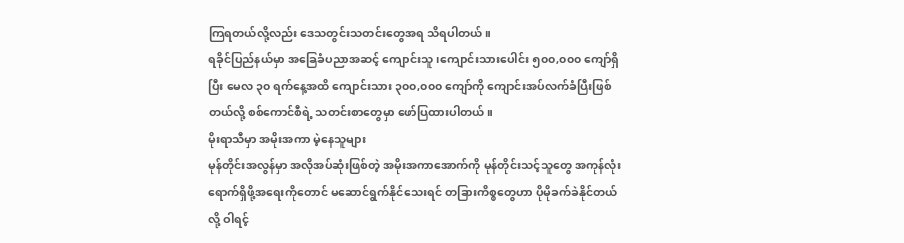ကြရတယ်လို့လည်း ဒေသတွင်းသတင်းတွေအရ သိရပါတယ်။
ရခိုင်ပြည်နယ်မှာ အခြေခံပညာအဆင့် ကျောင်းသူ၊ကျောင်းသားပေါင်း ၅၀၀,၀၀၀ ကျော်ရှိပြီး မေလ ၃၀ ရက်နေ့အထိ ကျောင်းသား ၃၀၀,၀၀၀ ကျော်ကို ကျောင်းအပ်လက်ခံပြီးဖြစ်တယ်လို့ စစ်ကောင်စီရဲ့ သတင်းစာတွေမှာ ဖော်ပြထားပါတယ်။
မိုးရာသီမှာ အမိုးအကာ မဲ့နေသူများ
မုန်တိုင်းအလွန်မှာ အလိုအပ်ဆုံးဖြစ်တဲ့ အမိုးအကာအောက်ကို မုန်တိုင်းသင့်သူတွေ အကုန်လုံး ရောက်ရှိဖို့အရေးကိုတောင် မဆောင်ရွက်နိုင်သေးရင် တခြားကိစ္စတွေဟာ ပိုမိုခက်ခဲနိုင်တယ်လို့ ဝါရင့်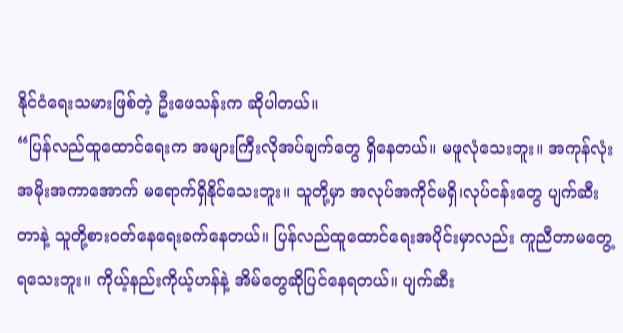နိုင်ငံရေးသမားဖြစ်တဲ့ ဦးဖေသန်းက ဆိုပါတယ်။
“ပြန်လည်ထူထောင်ရေးက အများကြီးလိုအပ်ချက်တွေ ရှိနေတယ်။ မဖူလုံသေးဘူး။ အကုန်လုံး အမိုးအကာအောက် မရောက်ရှိနိုင်သေးဘူး။ သူတို့မှာ အလုပ်အကိုင်မရှိ၊လုပ်ငန်းတွေ ပျက်ဆီးတာနဲ့ သူတို့စားဝတ်နေရေးခက်နေတယ်။ ပြန်လည်ထူထောင်ရေးအပိုင်းမှာလည်း ကူညီတာမတွေ့ရသေးဘူး။ ကိုယ့်နည်းကိုယ့်ဟန်နဲ့ အိမ်တွေဆိုပြင်နေရတယ်။ ပျက်ဆီး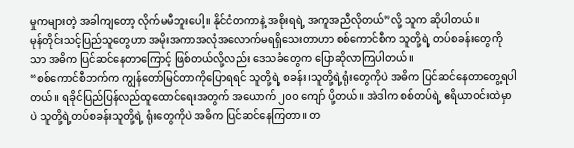မှုကများတဲ့ အခါကျတော့ လိုက်မမီဘူးပေါ့။ နိုင်ငံတကာနဲ့ အစိုးရရဲ့ အကူအညီလိုတယ်”လို့ သူက ဆိုပါတယ်။
မုန်တိုင်းသင့်ပြည်သူတွေဟာ အမိုးအကာအလုံအလောက်မရရှိသေးတာဟာ စစ်ကောင်စီက သူတို့ရဲ့ တပ်စခန်းတွေကိုသာ အဓိက ပြင်ဆင်နေတာကြောင့် ဖြစ်တယ်လို့လည်း ဒေသခံတွေက ပြောဆိုလာကြပါတယ်။
“စစ်ကောင်စီဘက်က ကျွန်တော်မြင်တာကိုပြောရရင် သူတို့ရဲ့ စခန်း၊သူတို့ရဲ့ရုံးတွေကိုပဲ အဓိက ပြင်ဆင်နေတာတွေ့ရပါတယ်။ ရခိုင်ပြည်ပြန်လည်ထူထောင်ရေးအတွက် အယောက် ၂၀၀ ကျော် ပို့တယ်။ အဲဒါက စစ်တပ်ရဲ့ ဧရိယာဝင်းထဲမှာပဲ သူတို့ရဲ့တပ်စခန်းသူတို့ရဲ့ ရုံးတွေကိုပဲ အဓိက ပြင်ဆင်နေကြတာ။ တ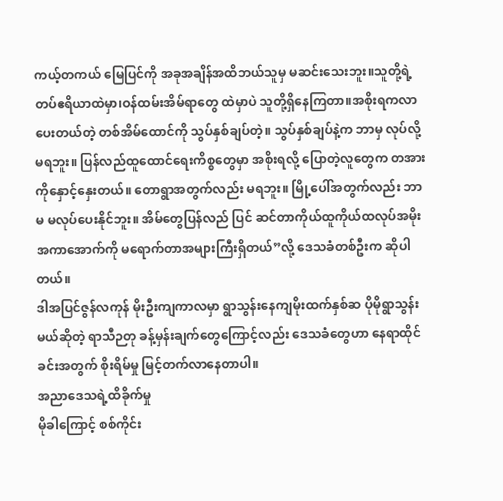ကယ့်တကယ် မြေပြင်ကို အခုအချိန်အထိဘယ်သူမှ မဆင်းသေးဘူး။သူတို့ရဲ့ တပ်ဧရိယာထဲမှာ၊ဝန်ထမ်းအိမ်ရာတွေ ထဲမှာပဲ သူတို့ရှိနေကြတာ။အစိုးရကလာပေးတယ်တဲ့ တစ်အိမ်ထောင်ကို သွပ်နှစ်ချပ်တဲ့။ သွပ်နှစ်ချပ်နဲ့က ဘာမှ လုပ်လို့မရဘူး။ ပြန်လည်ထူထောင်ရေးကိစ္စတွေမှာ အစိုးရလို့ ပြောတဲ့လူတွေက တအားကိုနှောင့်နှေးတယ်။ တောရွာအတွက်လည်း မရဘူး။ မြို့ပေါ်အတွက်လည်း ဘာမ မလုပ်ပေးနိုင်ဘူး။ အိမ်တွေပြန်လည် ပြင် ဆင်တာကိုယ်ထူကိုယ်ထလုပ်အမိုးအကာအောက်ကို မရောက်တာအများကြီးရှိတယ်”လို့ ဒေသခံတစ်ဦးက ဆိုပါတယ်။
ဒါအပြင်ဇွန်လကုန် မိုးဦးကျကာလမှာ ရွာသွန်းနေကျမိုးထက်နှစ်ဆ ပိုမိုရွာသွန်းမယ်ဆိုတဲ့ ရာသီဉတု ခန့်မှန်းချက်တွေကြောင့်လည်း ဒေသခံတွေဟာ နေရာထိုင်ခင်းအတွက် စိုးရိမ်မှု မြင့်တက်လာနေတာပါ။
အညာဒေသရဲ့ထိခိုက်မှု
မိုခါကြောင့် စစ်ကိုင်း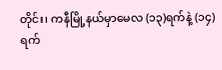တိုင်း၊ ကနီမြို့နယ်မှာမေလ (၁၃)ရက်နဲ့ (၁၄)ရက်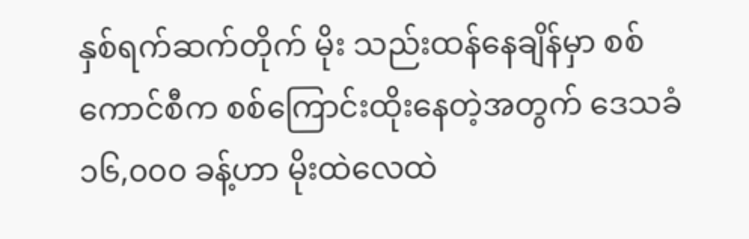နှစ်ရက်ဆက်တိုက် မိုး သည်းထန်နေချိန်မှာ စစ်ကောင်စီက စစ်ကြောင်းထိုးနေတဲ့အတွက် ဒေသခံ ၁၆,၀၀၀ ခန့်ဟာ မိုးထဲလေထဲ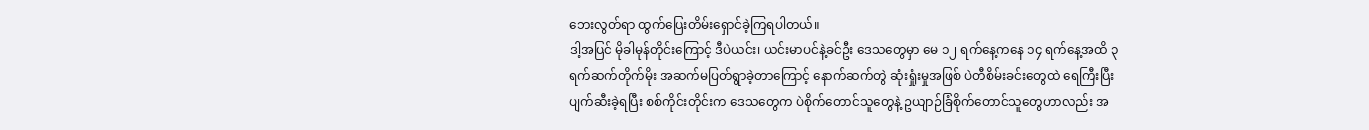ဘေးလွတ်ရာ ထွက်ပြေးတိမ်းရှောင်ခဲ့ကြရပါတယ်။
ဒါ့အပြင် မိုခါမုန်တိုင်းကြောင့် ဒီပဲယင်း၊ ယင်းမာပင်နဲ့ခင်ဦး ဒေသတွေမှာ မေ ၁၂ ရက်နေ့ကနေ ၁၄ ရက်နေ့အထိ ၃ ရက်ဆက်တိုက်မိုး အဆက်မပြတ်ရွာခဲ့တာကြောင့် နောက်ဆက်တွဲ ဆုံးရှုံးမှုအဖြစ် ပဲတီစိမ်းခင်းတွေထဲ ရေကြီးပြီး ပျက်ဆီးခဲ့ရပြီး စစ်ကိုင်းတိုင်းက ဒေသတွေက ပဲစိုက်တောင်သူတွေနဲ့ ဥယျာဉ်ခြံစိုက်တောင်သူတွေဟာလည်း အ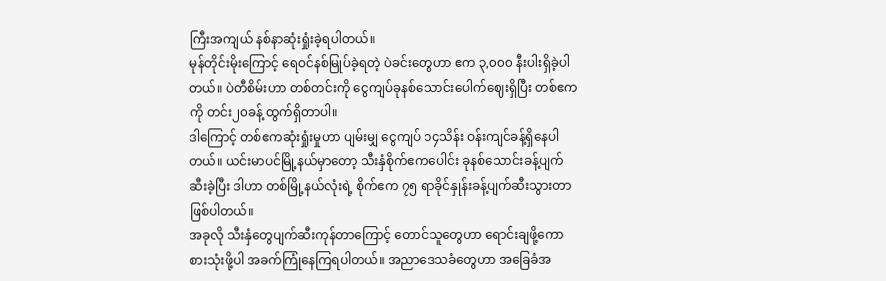ကြီးအကျယ် နစ်နာဆုံးရှုံးခဲ့ရပါတယ်။
မုန်တိုင်းမိုးကြောင့် ရေဝင်နစ်မြုပ်ခဲ့ရတဲ့ ပဲခင်းတွေဟာ ဧက ၃,၀၀၀ နီးပါးရှိခဲ့ပါတယ်။ ပဲတီစိမ်းဟာ တစ်တင်းကို ငွေကျပ်ခုနစ်သောင်းပေါက်ဈေးရှိပြီး တစ်ဧကကို တင်း၂၀ခန့် ထွက်ရှိတာပါ။
ဒါကြောင့် တစ်ဧကဆုံးရှုံးမှုဟာ ပျမ်းမျှ ငွေကျပ် ၁၄သိန်း ဝန်းကျင်ခန့်ရှိနေပါတယ်။ ယင်းမာပင်မြို့နယ်မှာတော့ သီးနှံစိုက်ဧကပေါင်း ခုနစ်သောင်းခန့်ပျက်ဆီးခဲ့ပြီး ဒါဟာ တစ်မြို့နယ်လုံးရဲ့ စိုက်ဧက ၇၅ ရာခိုင်နှုန်းခန့်ပျက်ဆီးသွားတာဖြစ်ပါတယ်။
အခုလို သီးနှံတွေပျက်ဆီးကုန်တာကြောင့် တောင်သူတွေဟာ ရောင်းချဖို့ကော စားသုံးဖို့ပါ အခက်ကြုံနေကြရပါတယ်။ အညာဒေသခံတွေဟာ အခြေခံအ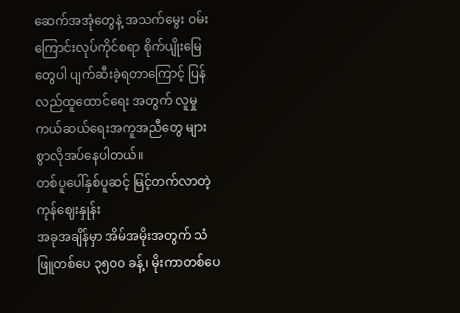ဆေက်အအုံတွေနဲ့ အသက်မွေး ဝမ်းကြောင်းလုပ်ကိုင်စရာ စိုက်ပျိုးမြေတွေပါ ပျက်ဆီးခဲ့ရတာကြောင့် ပြန်လည်ထူထောင်ရေး အတွက် လူမှုကယ်ဆယ်ရေးအကူအညီတွေ များစွာလိုအပ်နေပါတယ်။
တစ်ပူပေါ်နှစ်ပူဆင့် မြင့်တက်လာတဲ့ကုန်ဈေးနှုန်း
အခုအချိန်မှာ အိမ်အမိုးအတွက် သံဖြူတစ်ပေ ၃၅၀၀ ခန့်၊ မိုးကာတစ်ပေ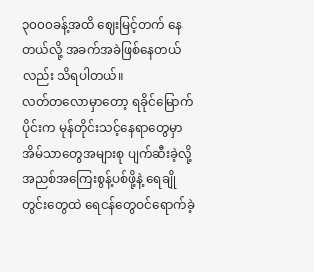၃၀၀၀ခန့်အထိ ဈေးမြင့်တက် နေတယ်လို့ အခက်အခဲဖြစ်နေတယ်လည်း သိရပါတယ်။
လတ်တလောမှာတော့ ရခိုင်မြောက်ပိုင်းက မုန်တိုင်းသင့်နေရာတွေမှာ အိမ်သာတွေအများစု ပျက်ဆီးခဲ့လို့ အညစ်အကြေးစွန့်ပစ်ဖို့နဲ့ ရေချိုတွင်းတွေထဲ ရေငန်တွေဝင်ရောက်ခဲ့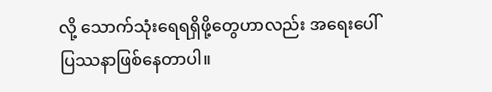လို့ သောက်သုံးရေရရှိဖို့တွေဟာလည်း အရေးပေါ်ပြဿနာဖြစ်နေတာပါ။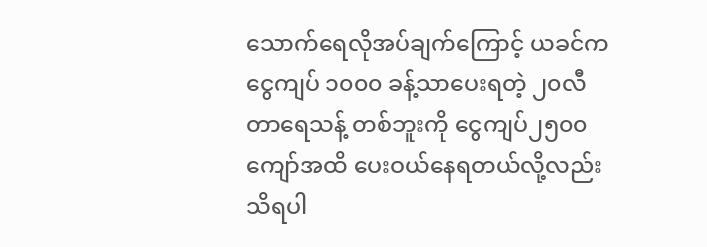သောက်ရေလိုအပ်ချက်ကြောင့် ယခင်က ငွေကျပ် ၁၀၀၀ ခန့်သာပေးရတဲ့ ၂၀လီတာရေသန့် တစ်ဘူးကို ငွေကျပ်၂၅၀၀ကျော်အထိ ပေးဝယ်နေရတယ်လို့လည်း သိရပါ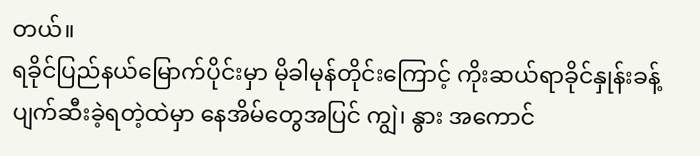တယ်။
ရခိုင်ပြည်နယ်မြောက်ပိုင်းမှာ မိုခါမုန်တိုင်းကြောင့် ကိုးဆယ်ရာခိုင်နှုန်းခန့်ပျက်ဆီးခဲ့ရတဲ့ထဲမှာ နေအိမ်တွေအပြင် ကျွဲ၊ နွား အကောင်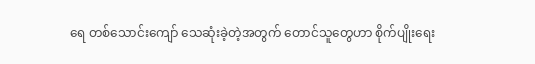ရေ တစ်သောင်းကျော် သေဆုံးခဲ့တဲ့အတွက် တောင်သူတွေဟာ စိုက်ပျိုးရေး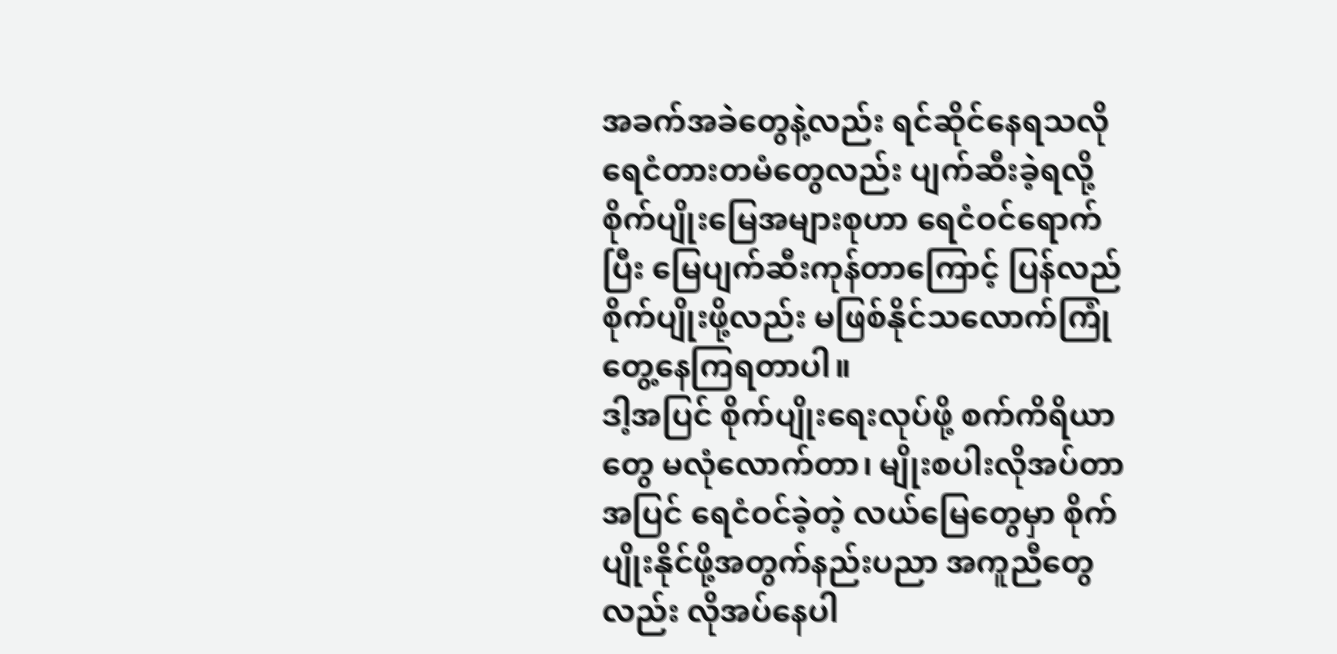အခက်အခဲတွေနဲ့လည်း ရင်ဆိုင်နေရသလို ရေငံတားတမံတွေလည်း ပျက်ဆီးခဲ့ရလို့ စိုက်ပျိုးမြေအများစုဟာ ရေငံဝင်ရောက်ပြီး မြေပျက်ဆီးကုန်တာကြောင့် ပြန်လည် စိုက်ပျိုးဖို့လည်း မဖြစ်နိုင်သလောက်ကြုံတွေ့နေကြရတာပါ။
ဒါ့အပြင် စိုက်ပျိုးရေးလုပ်ဖို့ စက်ကိရိယာတွေ မလုံလောက်တာ၊ မျိုးစပါးလိုအပ်တာအပြင် ရေငံဝင်ခဲ့တဲ့ လယ်မြေတွေမှာ စိုက်ပျိုးနိုင်ဖို့အတွက်နည်းပညာ အကူညီတွေလည်း လိုအပ်နေပါ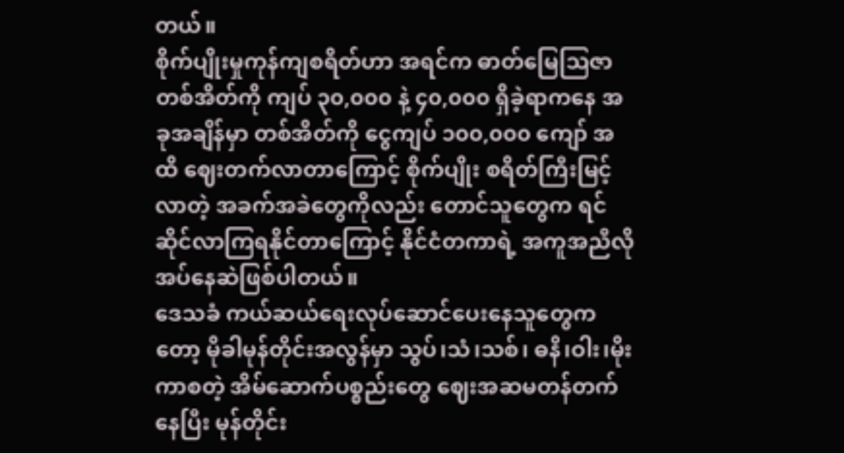တယ်။
စိုက်ပျိုးမှုကုန်ကျစရိတ်ဟာ အရင်က ဓာတ်မြေသြဇာတစ်အိတ်ကို ကျပ် ၃၀,၀၀၀ နဲ့ ၄၀,၀၀၀ ရှိခဲ့ရာကနေ အခုအချိန်မှာ တစ်အိတ်ကို ငွေကျပ် ၁၀၀,၀၀၀ ကျော် အထိ ဈေးတက်လာတာကြောင့် စိုက်ပျိုး စရိတ်ကြီးမြင့်လာတဲ့ အခက်အခဲတွေကိုလည်း တောင်သူတွေက ရင်ဆိုင်လာကြရနိုင်တာကြောင့် နိုင်ငံတကာရဲ့ အကူအညီလိုအပ်နေဆဲဖြစ်ပါတယ်။
ဒေသခံ ကယ်ဆယ်ရေးလုပ်ဆောင်ပေးနေသူတွေကတော့ မိုခါမုန်တိုင်းအလွန်မှာ သွပ်၊သံ၊သစ်၊ ဓနိ၊ဝါး၊မိုးကာစတဲ့ အိမ်ဆောက်ပစ္စည်းတွေ ဈေးအဆမတန်တက်နေပြီး မုန်တိုင်း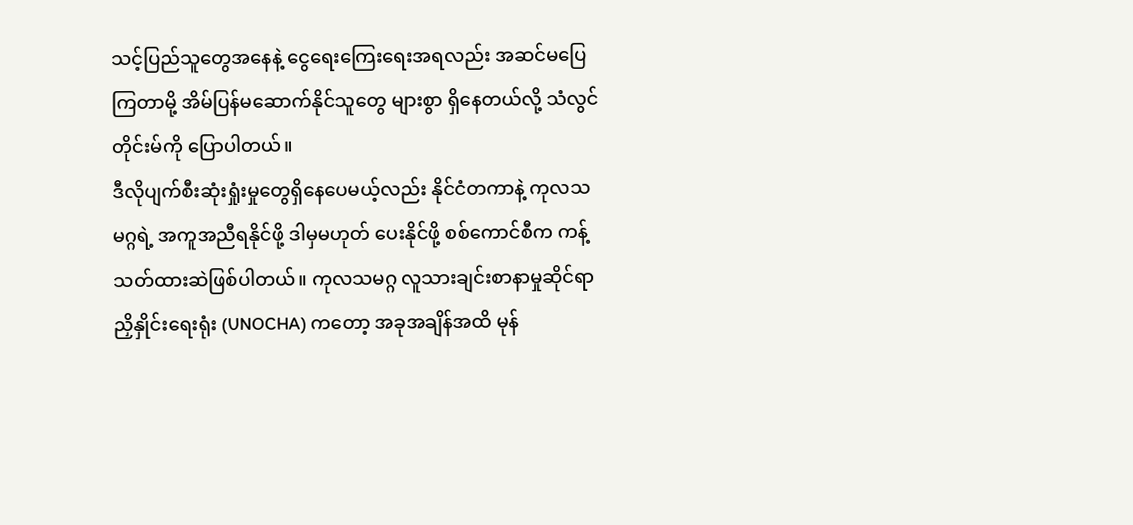သင့်ပြည်သူတွေအနေနဲ့ ငွေရေးကြေးရေးအရလည်း အဆင်မပြေကြတာမို့ အိမ်ပြန်မဆောက်နိုင်သူတွေ များစွာ ရှိနေတယ်လို့ သံလွင်တိုင်းမ်ကို ပြောပါတယ်။
ဒီလိုပျက်စီးဆုံးရှုံးမှုတွေရှိနေပေမယ့်လည်း နိုင်ငံတကာနဲ့ ကုလသမဂ္ဂရဲ့ အကူအညီရနိုင်ဖို့ ဒါမှမဟုတ် ပေးနိုင်ဖို့ စစ်ကောင်စီက ကန့်သတ်ထားဆဲဖြစ်ပါတယ်။ ကုလသမဂ္ဂ လူသားချင်းစာနာမှုဆိုင်ရာညှိနှိုင်းရေးရုံး (UNOCHA) ကတော့ အခုအချိန်အထိ မုန်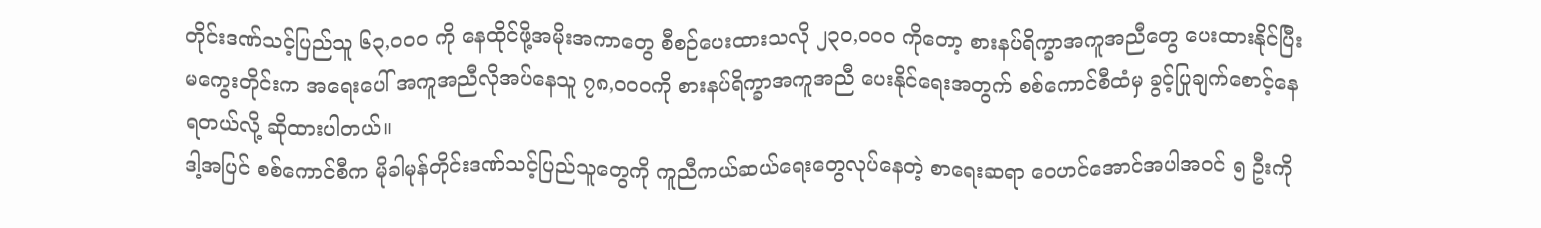တိုင်းဒဏ်သင့်ပြည်သူ ၆၃,၀၀၀ ကို နေထိုင်ဖို့အမိုးအကာတွေ စီစဉ်ပေးထားသလို ၂၃၀,၀၀၀ ကိုတော့ စားနပ်ရိက္ခာအကူအညီတွေ ပေးထားနိုင်ပြီး မကွေးတိုင်းက အရေးပေါ် အကူအညီလိုအပ်နေသူ ၇၈,၀၀၀ကို စားနပ်ရိက္ခာအကူအညီ ပေးနိုင်ရေးအတွက် စစ်ကောင်စီထံမှ ခွင့်ပြုချက်စောင့်နေရတယ်လို့ ဆိုထားပါတယ်။
ဒါ့အပြင် စစ်ကောင်စီက မိုခါမုန်တိုင်းဒဏ်သင့်ပြည်သူတွေကို ကူညီကယ်ဆယ်ရေးတွေလုပ်နေတဲ့ စာရေးဆရာ ဝေဟင်အောင်အပါအဝင် ၅ ဦးကို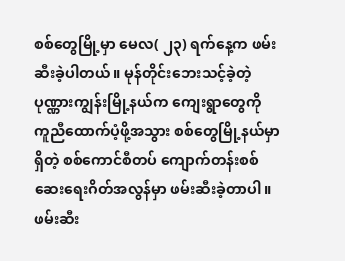စစ်တွေမြို့မှာ မေလ( ၂၃) ရက်နေ့က ဖမ်းဆီးခဲ့ပါတယ်။ မုန်တိုင်းဘေးသင့်ခဲ့တဲ့ ပုဏ္ဏားကျွန်းမြို့နယ်က ကျေးရွာတွေကို ကူညီထောက်ပံ့ဖို့အသွား စစ်တွေမြို့နယ်မှာရှိတဲ့ စစ်ကောင်စီတပ် ကျောက်တန်းစစ် ဆေးရေးဂိတ်အလွန်မှာ ဖမ်းဆီးခဲ့တာပါ။
ဖမ်းဆီး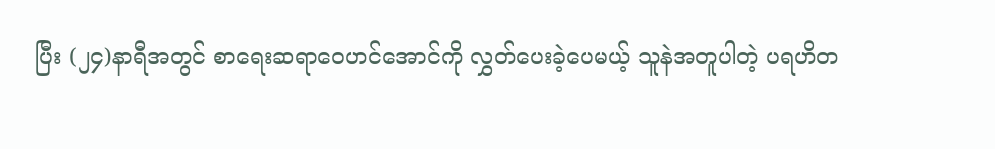ပြီး (၂၄)နာရီအတွင် စာရေးဆရာဝေဟင်အောင်ကို လွှတ်ပေးခဲ့ပေမယ့် သူနဲအတူပါတဲ့ ပရဟိတ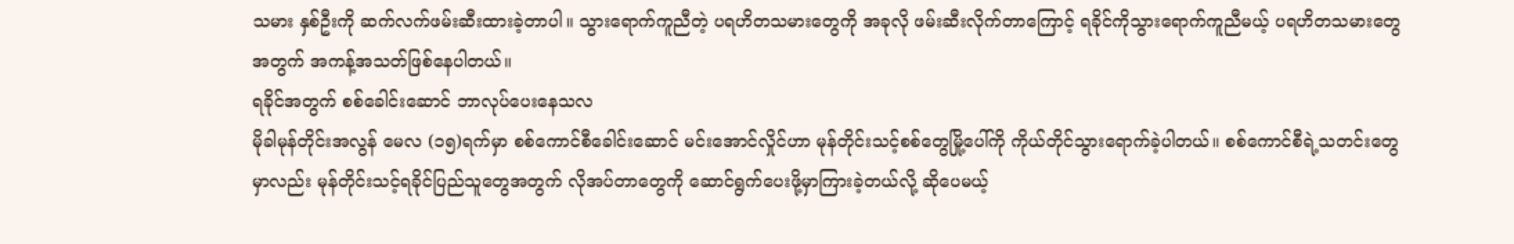သမား နှစ်ဦးကို ဆက်လက်ဖမ်းဆီးထားခဲ့တာပါ။ သွားရောက်ကူညီတဲ့ ပရဟိတသမားတွေကို အခုလို ဖမ်းဆီးလိုက်တာကြောင့် ရခိုင်ကိုသွားရောက်ကူညီမယ့် ပရဟိတသမားတွေအတွက် အကန့်အသတ်ဖြစ်နေပါတယ်။
ရခိုင်အတွက် စစ်ခေါင်းဆောင် ဘာလုပ်ပေးနေသလ
မိုခါမုန်တိုင်းအလွန် မေလ (၁၅)ရက်မှာ စစ်ကောင်စီခေါင်းဆောင် မင်းအောင်လှိုင်ဟာ မုန်တိုင်းသင့်စစ်တွေမြို့ပေါ်ကို ကိုယ်တိုင်သွားရောက်ခဲ့ပါတယ်။ စစ်ကောင်စီရဲ့သတင်းတွေမှာလည်း မုန်တိုင်းသင့်ရခိုင်ပြည်သူတွေအတွက် လိုအပ်တာတွေကို ဆောင်ရွက်ပေးဖို့မှာကြားခဲ့တယ်လို့ ဆိုပေမယ့်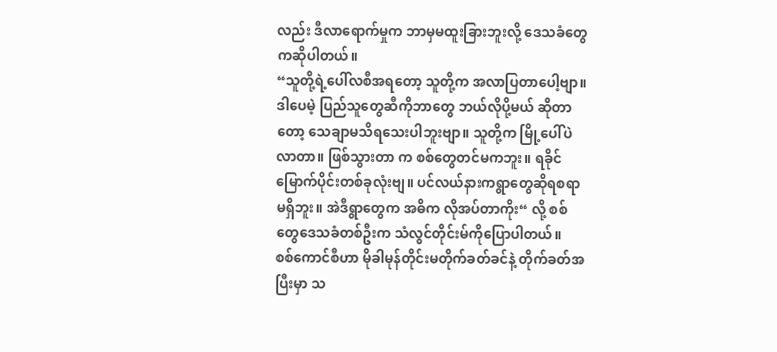လည်း ဒီလာရောက်မှုက ဘာမှမထူးခြားဘူးလို့ ဒေသခံတွေကဆိုပါတယ်။
“သူတို့ရဲ့ပေါ်လစီအရတော့ သူတို့က အလာပြတာပေါ့ဗျာ။ ဒါပေမဲ့ ပြည်သူတွေဆီကိုဘာတွေ ဘယ်လိုပို့မယ် ဆိုတာတော့ သေချာမသိရသေးပါဘူးဗျာ။ သူတို့က မြို့ပေါ်ပဲလာတာ။ ဖြစ်သွားတာ က စစ်တွေတင်မကဘူး။ ရခိုင်မြောက်ပိုင်းတစ်ခုလုံးဗျ။ ပင်လယ်နားကရွာတွေဆိုရစရာ မရှိဘူး။ အဲဒီရွာတွေက အဓိက လိုအပ်တာကိုး“ လို့ စစ်တွေဒေသခံတစ်ဦးက သံလွင်တိုင်းမ်ကိုပြောပါတယ်။
စစ်ကောင်စီဟာ မိုခါမုန်တိုင်းမတိုက်ခတ်ခင်နဲ့ တိုက်ခတ်အပြီးမှာ သ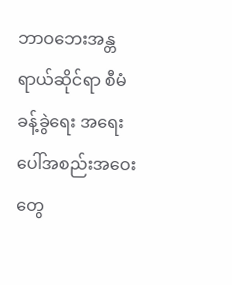ဘာဝဘေးအန္တရာယ်ဆိုင်ရာ စီမံခန့်ခွဲရေး အရေးပေါ်အစည်းအဝေးတွေ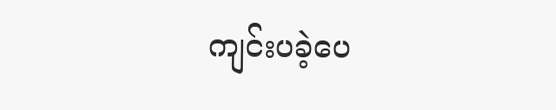ကျင်းပခဲ့ပေ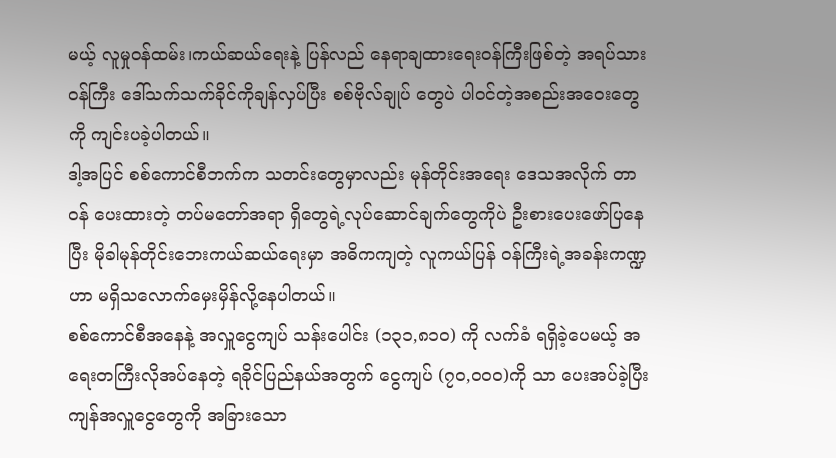မယ့် လူမှုဝန်ထမ်း၊ကယ်ဆယ်ရေးနဲ့ ပြန်လည် နေရာချထားရေးဝန်ကြီးဖြစ်တဲ့ အရပ်သားဝန်ကြီး ဒေါ်သက်သက်ခိုင်ကိုချန်လှပ်ပြီး စစ်ဗိုလ်ချုပ် တွေပဲ ပါဝင်တဲ့အစည်းအဝေးတွေကို ကျင်းပခဲ့ပါတယ်။
ဒါ့အပြင် စစ်ကောင်စီဘက်က သတင်းတွေမှာလည်း မုန်တိုင်းအရေး ဒေသအလိုက် တာဝန် ပေးထားတဲ့ တပ်မတော်အရာ ရှိတွေရဲ့လုပ်ဆောင်ချက်တွေကိုပဲ ဦးစားပေးဖော်ပြနေပြီး မိုခါမုန်တိုင်းဘေးကယ်ဆယ်ရေးမှာ အဓိကကျတဲ့ လူကယ်ပြန် ဝန်ကြီးရဲ့အခန်းကဏ္ဍဟာ မရှိသလောက်မှေးမှိန်လို့နေပါတယ်။
စစ်ကောင်စီအနေနဲ့ အလှူငွေကျပ် သန်းပေါင်း (၁၃၁,၈၁၀) ကို လက်ခံ ရရှိခဲ့ပေမယ့် အရေးတကြီးလိုအပ်နေတဲ့ ရခိုင်ပြည်နယ်အတွက် ငွေကျပ် (၇၀,၀၀၀)ကို သာ ပေးအပ်ခဲ့ပြီး ကျန်အလှူငွေတွေကို အခြားသော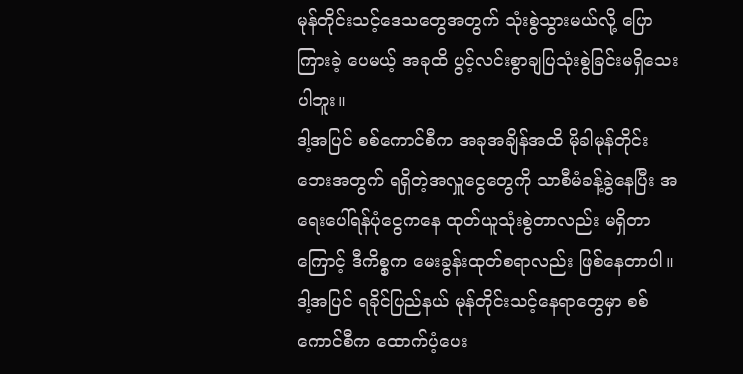မုန်တိုင်းသင့်ဒေသတွေအတွက် သုံးစွဲသွားမယ်လို့ ပြောကြားခဲ့ ပေမယ့် အခုထိ ပွင့်လင်းစွာချပြသုံးစွဲခြင်းမရှိသေးပါဘူး။
ဒါ့အပြင် စစ်ကောင်စီက အခုအချိန်အထိ မိုခါမုန်တိုင်းဘေးအတွက် ရရှိတဲ့အလှူငွေတွေကို သာစီမံခန့်ခွဲနေပြီး အရေးပေါ်ရန်ပုံငွေကနေ ထုတ်ယူသုံးစွဲတာလည်း မရှိတာကြောင့် ဒီကိစ္စက မေးခွန်းထုတ်စရာလည်း ဖြစ်နေတာပါ။
ဒါ့အပြင် ရခိုင်ပြည်နယ် မုန်တိုင်းသင့်နေရာတွေမှာ စစ်ကောင်စီက ထောက်ပံ့ပေး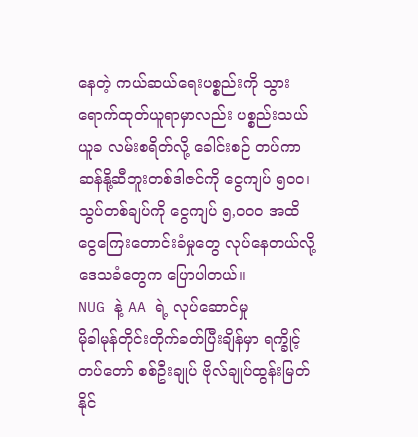နေတဲ့ ကယ်ဆယ်ရေးပစ္စည်းကို သွားရောက်ထုတ်ယူရာမှာလည်း ပစ္စည်းသယ်ယူခ လမ်းစရိတ်လို့ ခေါင်းစဉ် တပ်ကာ ဆန်နို့ဆီဘူးတစ်ဒါဇင်ကို ငွေကျပ် ၅၀၀၊ သွပ်တစ်ချပ်ကို ငွေကျပ် ၅,၀၀၀ အထိ ငွေကြေးတောင်းခံမှုတွေ လုပ်နေတယ်လို့ ဒေသခံတွေက ပြောပါတယ်။
NUG နဲ့ AA ရဲ့ လုပ်ဆောင်မှု
မိုခါမုန်တိုင်းတိုက်ခတ်ပြီးချိန်မှာ ရက္ခိုင့်တပ်တော် စစ်ဦးချုပ် ဗိုလ်ချုပ်ထွန်းမြတ်နိုင်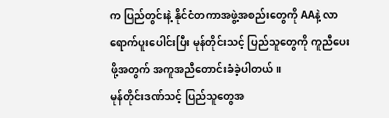က ပြည်တွင်းနဲ့ နိုင်ငံတကာအဖွဲ့အစည်းတွေကို AAနဲ့ လာရောက်ပူးပေါင်းပြီး မုန်တိုင်းသင့် ပြည်သူတွေကို ကူညီပေးဖို့အတွက် အကူအညီတောင်းခံခဲ့ပါတယ်။
မုန်တိုင်းဒဏ်သင့် ပြည်သူတွေအ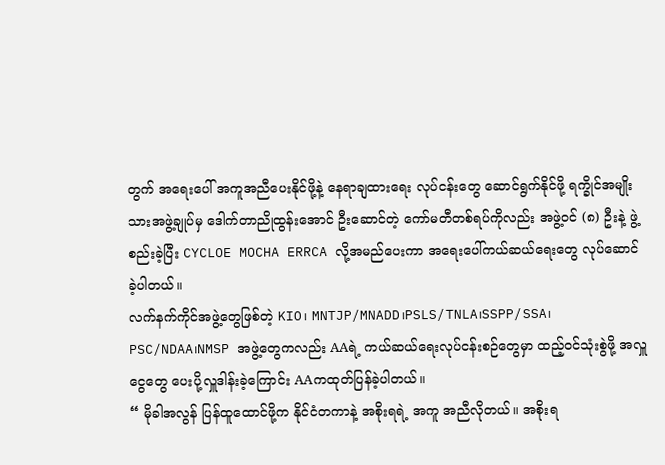တွက် အရေးပေါ် အကူအညီပေးနိုင်ဖို့နဲ့ နေရာချထားရေး လုပ်ငန်းတွေ ဆောင်ရွက်နိုင်ဖို့ ရက္ခိုင်အမျိုးသားအဖွဲ့ချုပ်မှ ဒေါက်တာညိုထွန်းအောင် ဦးဆောင်တဲ့ ကော်မတီတစ်ရပ်ကိုလည်း အဖွဲ့ဝင် (၈) ဦးနဲ့ ဖွဲ့စည်းခဲ့ပြီး CYCLOE MOCHA ERRCA လို့အမည်ပေးကာ အရေးပေါ်ကယ်ဆယ်ရေးတွေ လုပ်ဆောင်ခဲ့ပါတယ်။
လက်နက်ကိုင်အဖွဲ့တွေဖြစ်တဲ့ KIO၊ MNTJP/MNADD၊PSLS/TNLA၊SSPP/SSA၊ PSC/NDAA၊NMSP အဖွဲ့တွေကလည်း AAရဲ့ ကယ်ဆယ်ရေးလုပ်ငန်းစဉ်တွေမှာ ထည့်ဝင်သုံးစွဲဖို့ အလှူငွေတွေ ပေးပို့လှူဒါန်းခဲ့ကြောင်း AAကထုတ်ပြန်ခဲ့ပါတယ်။
“ မိုခါအလွန် ပြန်ထူထောင်ဖို့က နိုင်ငံတကာနဲ့ အစိုးရရဲ့ အကူ အညီလိုတယ်။ အစိုးရ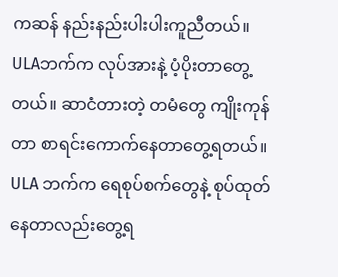ကဆန် နည်းနည်းပါးပါးကူညီတယ်။ ULAဘက်က လုပ်အားနဲ့ ပံ့ပိုးတာတွေ့တယ်။ ဆာငံတားတဲ့ တမံတွေ ကျိုးကုန်တာ စာရင်းကောက်နေတာတွေ့ရတယ်။ ULA ဘက်က ရေစုပ်စက်တွေနဲ့ စုပ်ထုတ်နေတာလည်းတွေ့ရ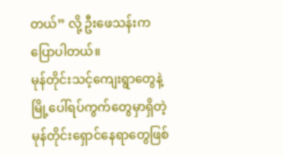တယ်” လို့ ဦးဖေသန်းကပြောပါတယ်။
မုန်တိုင်းသင့်ကျေးရွာတွေနဲ့ မြို့ပေါ်ရပ်ကွက်တွေမှာရှိတဲ့ မုန်တိုင်းရှောင်နေရာတွေဖြစ်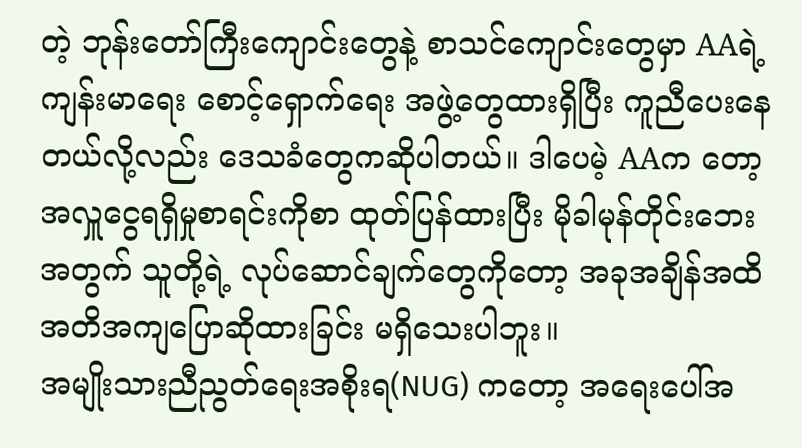တဲ့ ဘုန်းတော်ကြီးကျောင်းတွေနဲ့ စာသင်ကျောင်းတွေမှာ AAရဲ့ ကျန်းမာရေး စောင့်ရှောက်ရေး အဖွဲ့တွေထားရှိပြီး ကူညီပေးနေတယ်လို့လည်း ဒေသခံတွေကဆိုပါတယ်။ ဒါပေမဲ့ AAက တော့ အလှူငွေရရှိမှုစာရင်းကိုစာ ထုတ်ပြန်ထားပြီး မိုခါမုန်တိုင်းဘေးအတွက် သူတို့ရဲ့ လုပ်ဆောင်ချက်တွေကိုတော့ အခုအချိန်အထိ အတိအကျပြောဆိုထားခြင်း မရှိသေးပါဘူး။
အမျိုးသားညီညွတ်ရေးအစိုးရ(NUG) ကတော့ အရေးပေါ်အ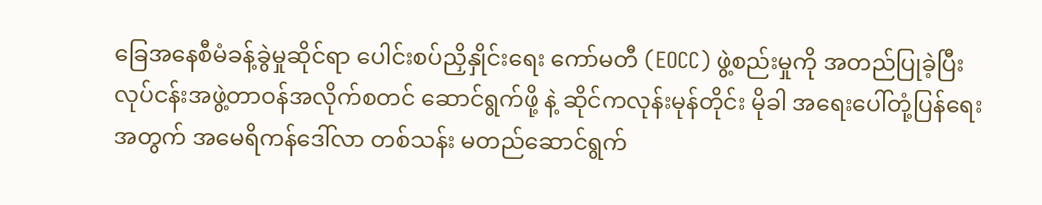ခြေအနေစီမံခန့်ခွဲမှုဆိုင်ရာ ပေါင်းစပ်ညှိနှိုင်းရေး ကော်မတီ (EOCC) ဖွဲ့စည်းမှုကို အတည်ပြုခဲ့ပြီး လုပ်ငန်းအဖွဲ့တာဝန်အလိုက်စတင် ဆောင်ရွက်ဖို့ နဲ့ ဆိုင်ကလုန်းမုန်တိုင်း မိုခါ အရေးပေါ်တုံ့ပြန်ရေးအတွက် အမေရိကန်ဒေါ်လာ တစ်သန်း မတည်ဆောင်ရွက်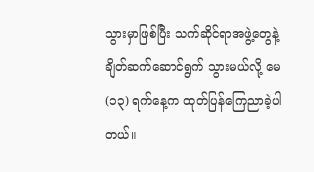သွားမှာဖြစ်ပြီး သက်ဆိုင်ရာအဖွဲ့တွေနဲ့ ချိတ်ဆက်ဆောင်ရွက် သွားမယ်လို့ မေ (၁၃) ရက်နေ့က ထုတ်ပြန်ကြေညာခဲ့ပါတယ်။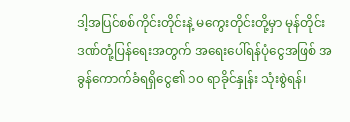ဒါ့အပြင်စစ်ကိုင်းတိုင်းနဲ့ မကွေးတိုင်းတို့မှာ မုန်တိုင်းဒဏ်တုံ့ပြန်ရေးအတွက် အရေးပေါ်ရန်ပုံငွေအဖြစ် အခွန်ကောက်ခံရရှိငွေ၏ ၁၀ ရာခိုင်နှုန်း သုံးစွဲရန်၊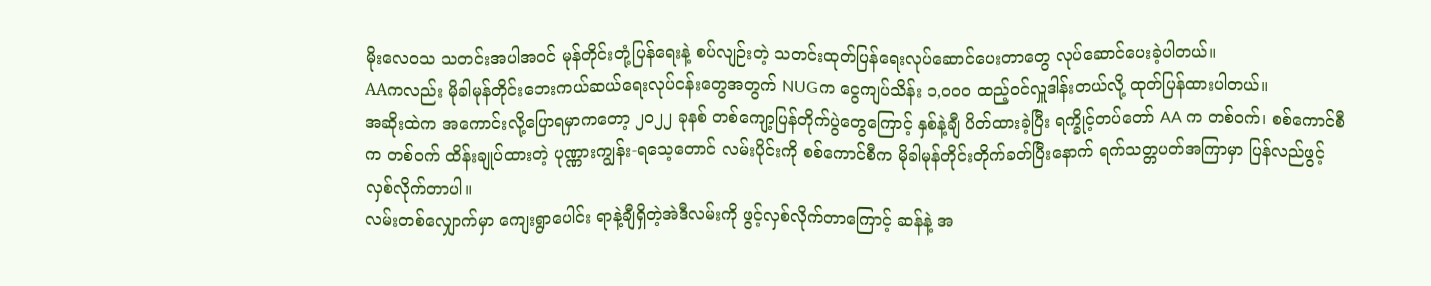မိုးလေဝသ သတင်းအပါအဝင် မုန်တိုင်းတုံ့ပြန်ရေးနဲ့ စပ်လျဉ်းတဲ့ သတင်းထုတ်ပြန်ရေးလုပ်ဆောင်ပေးတာတွေ လုပ်ဆောင်ပေးခဲ့ပါတယ်။
AAကလည်း မိုခါမုန်တိုင်းဘေးကယ်ဆယ်ရေးလုပ်ငန်းတွေအတွက် NUGက ငွေကျပ်သိန်း ၁,၀၀၀ ထည့်ဝင်လှူဒါန်းတယ်လို့ ထုတ်ပြန်ထားပါတယ်။
အဆိုးထဲက အကောင်းလို့ပြောရမှာကတော့ ၂၀၂၂ ခုနစ် တစ်ကျော့ပြန်တိုက်ပွဲတွေကြောင့် နှစ်နဲ့ချီ ပိတ်ထားခဲ့ပြီး ရက္ခိုင့်တပ်တော် AA က တစ်ဝက်၊ စစ်ကောင်စီက တစ်ဝက် ထိန်းချုပ်ထားတဲ့ ပုဏ္ဏားကျွန်း-ရသေ့တောင် လမ်းပိုင်းကို စစ်ကောင်စီက မိုခါမုန်တိုင်းတိုက်ခတ်ပြီးနောက် ရက်သတ္တပတ်အကြာမှာ ပြန်လည်ဖွင့်လှစ်လိုက်တာပါ။
လမ်းတစ်လျှောက်မှာ ကျေးရွာပေါင်း ရာနဲ့ချီရှိတဲ့အဲဒီလမ်းကို ဖွင့်လှစ်လိုက်တာကြောင့် ဆန်နဲ့ အ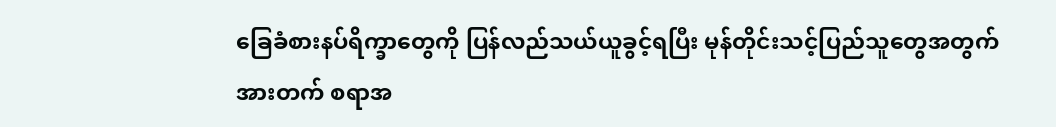ခြေခံစားနပ်ရိက္ခာတွေကို ပြန်လည်သယ်ယူခွင့်ရပြီး မုန်တိုင်းသင့်ပြည်သူတွေအတွက် အားတက် စရာအ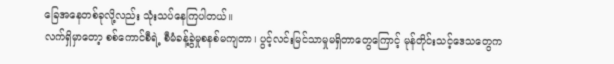ခြေအနေတစ်ခုလို့လည်း သုံးသပ်နေကြပါတယ်။
လက်ရှိမှာတော့ စစ်ကောင်စီရဲ့ စီမံခန့်ခွဲမှုစနစ်မကျတာ၊ ပွင့်လင်းမြင်သာမှုမရှိတာတွေကြောင့် မုန်တိုင်းသင့်ဒေသတွေက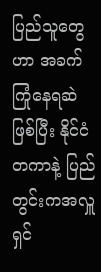ပြည်သူတွေဟာ အခက်ကြုံနေရဆဲဖြစ်ပြီး နိုင်ငံတကာနဲ့ ပြည်တွင်းကအလှူရှင်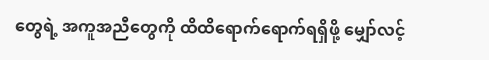တွေရဲ့ အကူအညီတွေကို ထိထိရောက်ရောက်ရရှိဖို့ မျှော်လင့်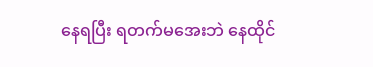နေရပြီး ရတက်မအေးဘဲ နေထိုင်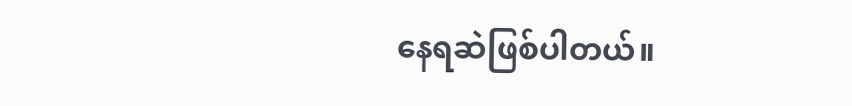နေရဆဲဖြစ်ပါတယ်။